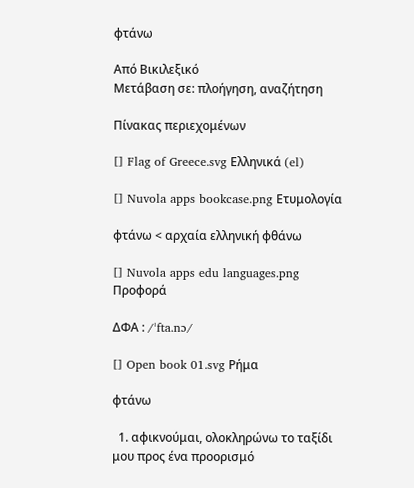φτάνω

Από Βικιλεξικό
Μετάβαση σε: πλοήγηση, αναζήτηση

Πίνακας περιεχομένων

[] Flag of Greece.svg Ελληνικά (el)

[] Nuvola apps bookcase.png Ετυμολογία

φτάνω < αρχαία ελληνική φθάνω

[] Nuvola apps edu languages.png Προφορά

ΔΦΑ : /ˈfta.nɔ/

[] Open book 01.svg Ρήμα

φτάνω

  1. αφικνούμαι, ολοκληρώνω το ταξίδι μου προς ένα προορισμό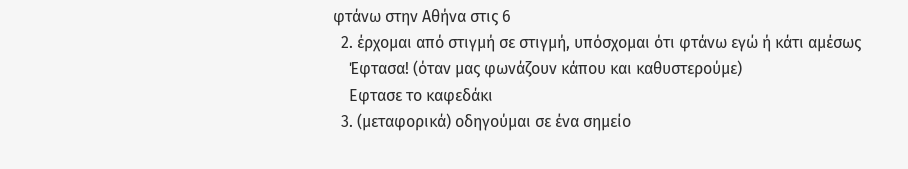φτάνω στην Αθήνα στις 6
  2. έρχομαι από στιγμή σε στιγμή, υπόσχομαι ότι φτάνω εγώ ή κάτι αμέσως
    Έφτασα! (όταν μας φωνάζουν κάπου και καθυστερούμε)
    Εφτασε το καφεδάκι
  3. (μεταφορικά) οδηγούμαι σε ένα σημείο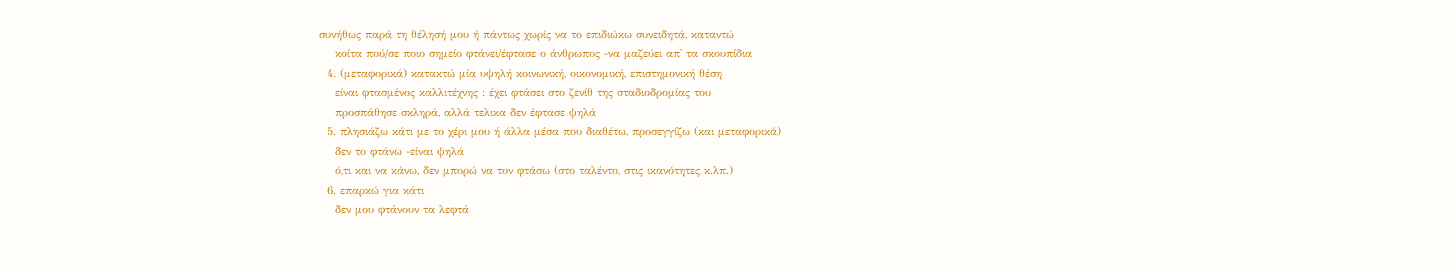συνήθως παρά τη θέλησή μου ή πάντως χωρίς να το επιδιώκω συνειδητά, καταντώ
    κοίτα πού/σε ποιο σημείο φτάνει/έφτασε ο άνθρωπος -να μαζεύει απ' τα σκουπίδια
  4. (μεταφορικά) κατακτώ μία υψηλή κοινωνική, οικονομική, επιστημονική θέση
    είναι φτασμένος καλλιτέχνης : έχει φτάσει στο ζενίθ της σταδιοδρομίας του
    προσπάθησε σκληρά, αλλά τελικα δεν έφτασε ψηλά
  5. πλησιάζω κάτι με το χέρι μου ή άλλα μέσα που διαθέτω, προσεγγίζω (και μεταφορικά)
    δεν το φτάνω -είναι ψηλά
    ό,τι και να κάνω, δεν μπορώ να τον φτάσω (στο ταλέντο, στις ικανότητες κ.λπ.)
  6. επαρκώ για κάτι
    δεν μου φτάνουν τα λεφτά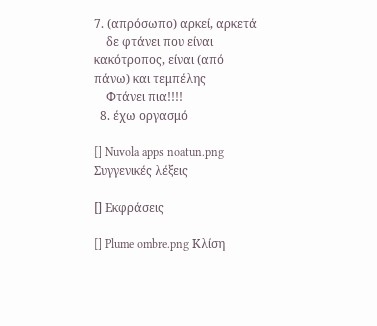7. (απρόσωπο) αρκεί, αρκετά
    δε φτάνει που είναι κακότροπος, είναι (από πάνω) και τεμπέλης
    Φτάνει πια!!!!
  8. έχω οργασμό

[] Nuvola apps noatun.png Συγγενικές λέξεις

[] Εκφράσεις

[] Plume ombre.png Κλίση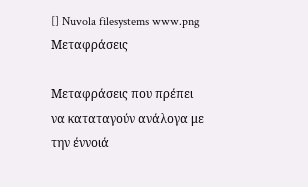[] Nuvola filesystems www.png Μεταφράσεις

Μεταφράσεις που πρέπει να καταταγούν ανάλογα με την έννοιά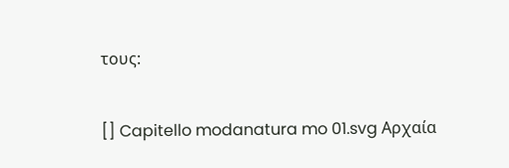τους:

[] Capitello modanatura mo 01.svg Αρχαία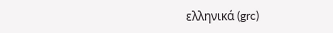ελληνικά (grc)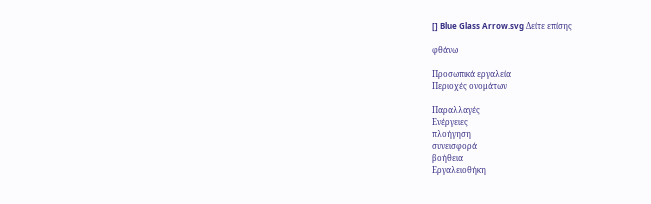[] Blue Glass Arrow.svg Δείτε επίσης

φθάνω

Προσωπικά εργαλεία
Περιοχές ονομάτων

Παραλλαγές
Ενέργειες
πλοήγηση
συνεισφορά
βοήθεια
Εργαλειοθήκη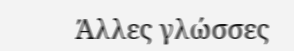Άλλες γλώσσες